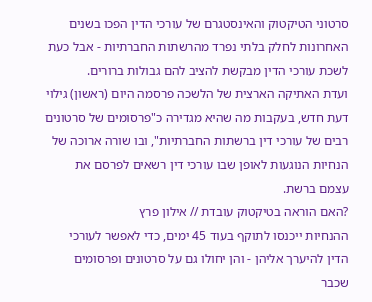סרטוני הטיקטוק והאינסטגרם של עורכי הדין הפכו בשנים האחרונות לחלק בלתי נפרד מהרשתות החברתיות - אבל כעת לשכת עורכי הדין מבקשת להציב להם גבולות ברורים.
ועדת האתיקה הארצית של הלשכה פרסמה היום (ראשון) גילוי דעת חדש, בעקבות מה שהיא מגדירה כ"פרסומים של סרטונים רבים של עורכי דין ברשתות החברתיות", ובו שורה ארוכה של הנחיות הנוגעות לאופן שבו עורכי דין רשאים לפרסם את עצמם ברשת.
?האם הוראה בטיקטוק עובדת // אילון פרץ
ההנחיות ייכנסו לתוקף בעוד 45 ימים, כדי לאפשר לעורכי הדין להיערך אליהן - והן יחולו גם על סרטונים ופרסומים שכבר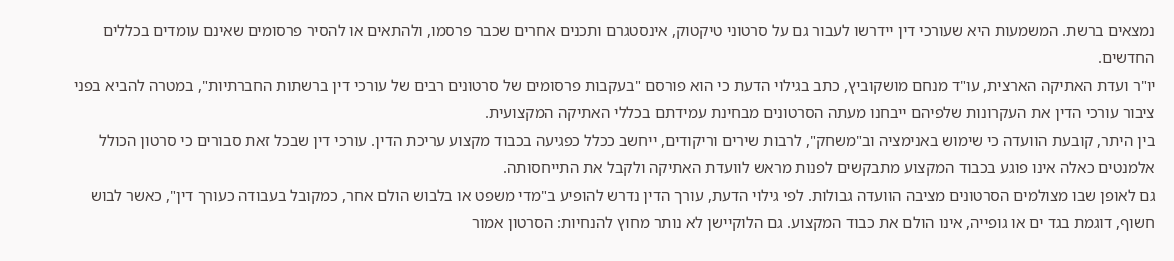נמצאים ברשת. המשמעות היא שעורכי דין יידרשו לעבור גם על סרטוני טיקטוק, אינסטגרם ותכנים אחרים שכבר פרסמו, ולהתאים או להסיר פרסומים שאינם עומדים בכללים החדשים.
יו"ר ועדת האתיקה הארצית, עו"ד מנחם מושקוביץ, כתב בגילוי הדעת כי הוא פורסם "בעקבות פרסומים של סרטונים רבים של עורכי דין ברשתות החברתיות", במטרה להביא בפני ציבור עורכי הדין את העקרונות שלפיהם ייבחנו מעתה הסרטונים מבחינת עמידתם בכללי האתיקה המקצועית.
בין היתר, קובעת הוועדה כי שימוש באנימציה וב"משחק", לרבות שירים וריקודים, ייחשב ככלל כפגיעה בכבוד מקצוע עריכת הדין. עורכי דין שבכל זאת סבורים כי סרטון הכולל אלמנטים כאלה אינו פוגע בכבוד המקצוע מתבקשים לפנות מראש לוועדת האתיקה ולקבל את התייחסותה.
גם לאופן שבו מצולמים הסרטונים מציבה הוועדה גבולות. לפי גילוי הדעת, עורך הדין נדרש להופיע ב"מדי משפט או בלבוש הולם אחר, כמקובל בעבודה כעורך דין", כאשר לבוש חשוף, דוגמת בגד ים או גופייה, אינו הולם את כבוד המקצוע. גם הלוקיישן לא נותר מחוץ להנחיות: הסרטון אמור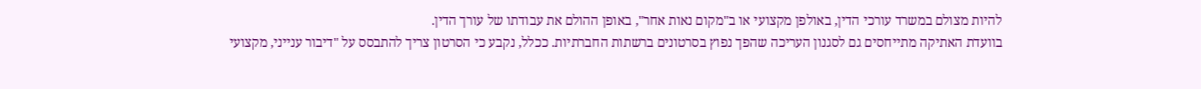להיות מצולם במשרד עורכי הדין, באולפן מקצועי או ב"מקום נאות אחר", באופן ההולם את עבודתו של עורך הדין.
בוועדת האתיקה מתייחסים גם לסגנון העריכה שהפך נפוץ בסרטונים ברשתות החברתיות. ככלל, נקבע כי הסרטון צריך להתבסס על "דיבור ענייני, מקצועי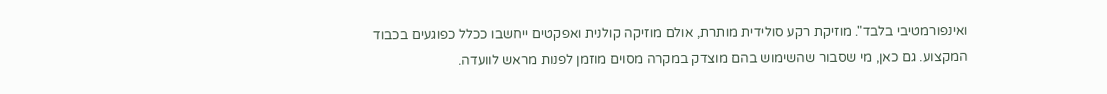ואינפורמטיבי בלבד". מוזיקת רקע סולידית מותרת, אולם מוזיקה קולנית ואפקטים ייחשבו ככלל כפוגעים בכבוד המקצוע. גם כאן, מי שסבור שהשימוש בהם מוצדק במקרה מסוים מוזמן לפנות מראש לוועדה.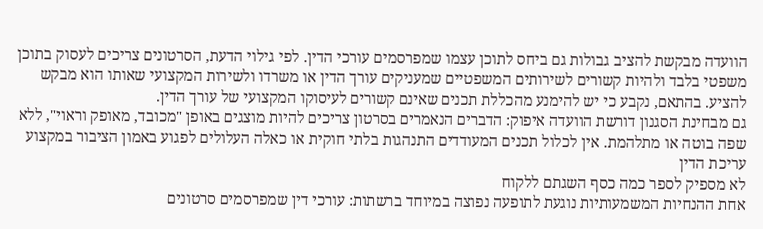הוועדה מבקשת להציב גבולות גם ביחס לתוכן עצמו שמפרסמים עורכי הדין. לפי גילוי הדעת, הסרטונים צריכים לעסוק בתוכן משפטי בלבד ולהיות קשורים לשירותים המשפטיים שמעניקים עורך הדין או משרדו ולשירות המקצועי שאותו הוא מבקש להציע. בהתאם, נקבע כי יש להימנע מהכללת תכנים שאינם קשורים לעיסוקו המקצועי של עורך הדין.
גם מבחינת הסגנון דורשת הוועדה איפוק: הדברים הנאמרים בסרטון צריכים להיות מוצגים באופן "מכובד, מאופק וראוי", ללא שפה בוטה או מתלהמת. אין לכלול תכנים המעודדים התנהגות בלתי חוקית או כאלה העלולים לפגוע באמון הציבור במקצוע עריכת הדין
לא מספיק לספר כמה כסף השגתם ללקוח
אחת ההנחיות המשמעותיות נוגעת לתופעה נפוצה במיוחד ברשתות: עורכי דין שמפרסמים סרטונים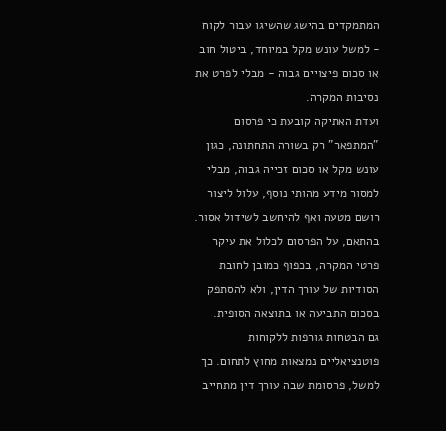המתמקדים בהישג שהשיגו עבור לקוח - למשל עונש מקל במיוחד, ביטול חוב או סכום פיצויים גבוה - מבלי לפרט את נסיבות המקרה.
ועדת האתיקה קובעת כי פרסום "המתפאר" רק בשורה התחתונה, כגון עונש מקל או סכום זכייה גבוה, מבלי למסור מידע מהותי נוסף, עלול ליצור רושם מטעה ואף להיחשב לשידול אסור. בהתאם, על הפרסום לכלול את עיקר פרטי המקרה, בכפוף כמובן לחובת הסודיות של עורך הדין, ולא להסתפק בסכום התביעה או בתוצאה הסופית.
גם הבטחות גורפות ללקוחות פוטנציאליים נמצאות מחוץ לתחום. כך למשל, פרסומת שבה עורך דין מתחייב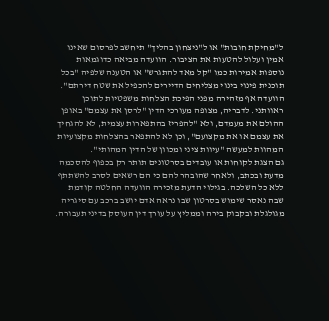ל"מחיקת חובות" או ל"ניצחון בהליך" תיחשב לפרסום שאינו אמין ועלול להטעות את הציבור. הוועדה מביאה כדוגמאות נוספות אמירות כמו "קל מאד להתגרש" או הטענה שלפיה "בכל תוכנית פינוי בינוי מצליחים הדיירים להכפיל את שטח דירתם".
הוועדה אף מזהירה מפני הפיכת הצלחות משפטיות לתוכן ראוותני. לדבריה, מצופה מעורכי הדין "לרסן את עצמם" באופן ההולם את מעמדם, ולא "להפריז בהתפארות עצמית, לא להגחיך את עצמם או את מקצועם", וכן לא להתפאר בהצלחות מקצועיות המהוות למעשה "עיוות ציני ומכוון של הדין המהותי".
גם הצגת לקוחות או עובדים בסרטונים תותר רק בכפוף להסכמה מדעת ובכתב, ולאחר שהובהר להם כי הם רשאים לסרב להשתתף ללא כל השלכה. בגילוי הדעת מזכירה הוועדה החלטה קודמת שבה נאסר שימוש בסרטון שבו נראה אדם יושב ברכב עם סיגריה מגולגלת ובקבוק בירה וממליץ על עורך דין העוסק בדיני תעבורה.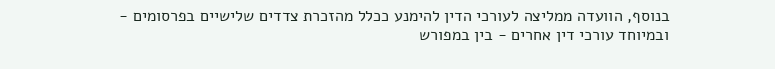בנוסף, הוועדה ממליצה לעורכי הדין להימנע ככלל מהזכרת צדדים שלישיים בפרסומים - ובמיוחד עורכי דין אחרים - בין במפורש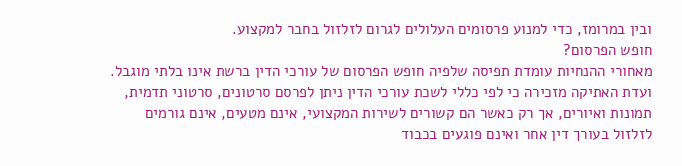ובין במרומז, כדי למנוע פרסומים העלולים לגרום לזלזול בחבר למקצוע.
חופש הפרסום?
מאחורי ההנחיות עומדת תפיסה שלפיה חופש הפרסום של עורכי הדין ברשת אינו בלתי מוגבל. ועדת האתיקה מזכירה כי לפי כללי לשכת עורכי הדין ניתן לפרסם סרטונים, סרטוני תדמית, תמונות ואיורים, אך רק כאשר הם קשורים לשירות המקצועי, אינם מטעים, אינם גורמים לזלזול בעורך דין אחר ואינם פוגעים בכבוד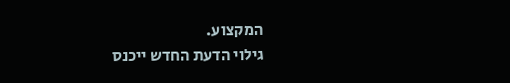המקצוע.
גילוי הדעת החדש ייכנס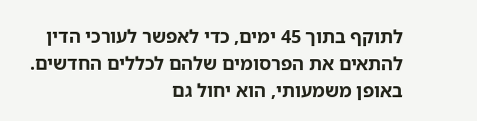לתוקף בתוך 45 ימים, כדי לאפשר לעורכי הדין להתאים את הפרסומים שלהם לכללים החדשים. באופן משמעותי, הוא יחול גם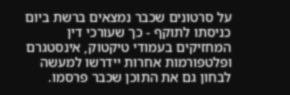על סרטונים שכבר נמצאים ברשת ביום כניסתו לתוקף - כך שעורכי דין המחזיקים בעמודי טיקטוק, אינסטגרם ופלטפורמות אחרות יידרשו למעשה לבחון גם את התוכן שכבר פרסמו.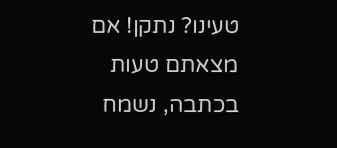טעינו? נתקן! אם מצאתם טעות בכתבה, נשמח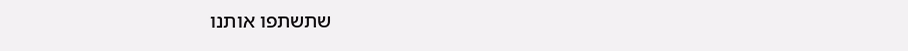שתשתפו אותנו